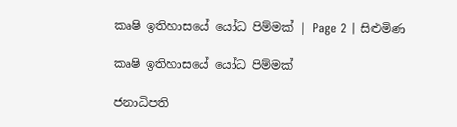කෘෂි ඉතිහාසයේ යෝධ පිම්මක් | Page 2 | සිළුමිණ

කෘෂි ඉතිහාසයේ යෝධ පිම්මක්

ජනාධිපති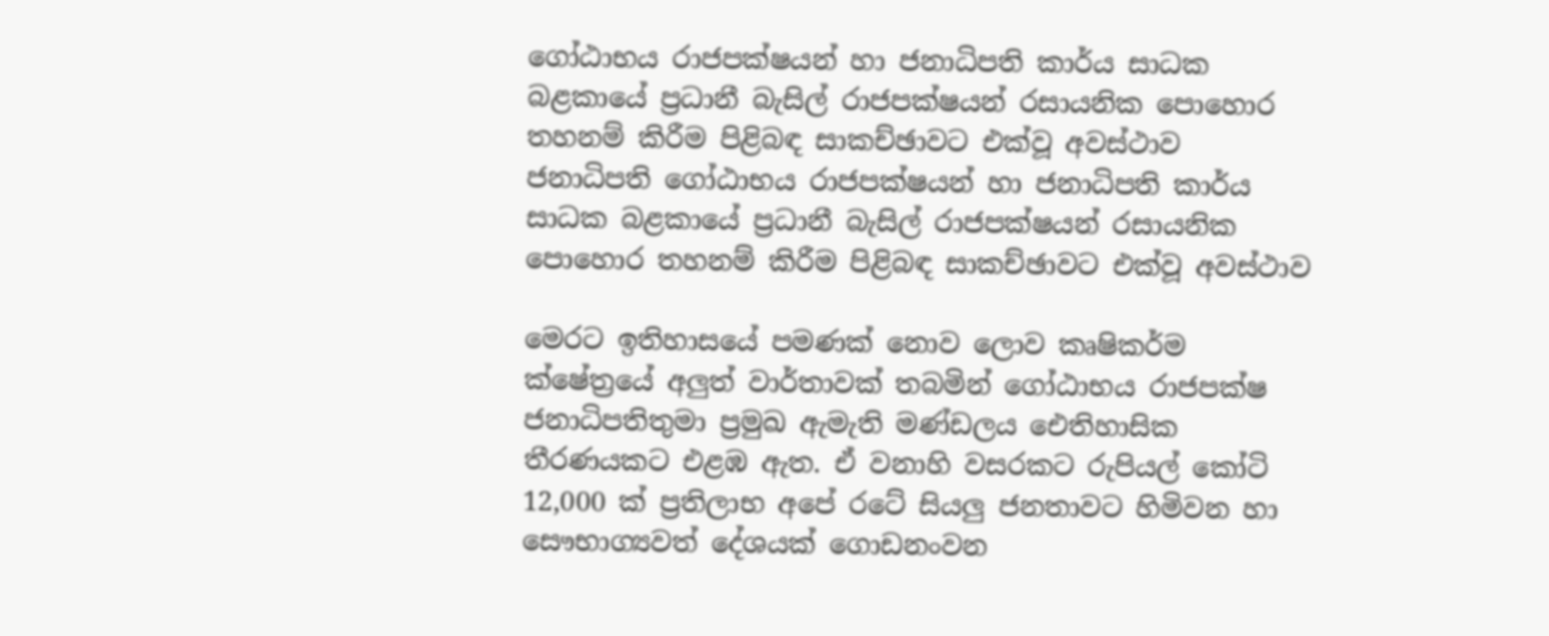ගෝඨාභය රාජපක්ෂයන් හා ජනාධිපති කාර්ය සාධක බළකායේ ප්‍රධානී බැසිල් රාජපක්ෂයන් රසායනික පොහොර තහනම් කිරීම පිළිබඳ සාකච්ඡාවට එක්වූ අවස්ථාව
ජනාධිපති ගෝඨාභය රාජපක්ෂයන් හා ජනාධිපති කාර්ය සාධක බළකායේ ප්‍රධානී බැසිල් රාජපක්ෂයන් රසායනික පොහොර තහනම් කිරීම පිළිබඳ සාකච්ඡාවට එක්වූ අවස්ථාව

මෙරට ඉතිහාසයේ පමණක් නොව ලොව කෘෂිකර්ම ක්ෂේත්‍රයේ අලුත් වාර්තාවක් තබමින් ගෝඨාභය රාජපක්ෂ ජනාධිපතිතුමා ප්‍රමුඛ ඇමැති මණ්ඩලය ඓතිහාසික තීරණයකට එළඹ ඇත. ඒ වනාහි වසරකට රුපියල් කෝටි 12,000 ක් ප්‍රතිලාභ අපේ රටේ සියලු ජනතාවට හිමිවන හා සෞභාග්‍යවත් දේශයක් ගොඩනංවන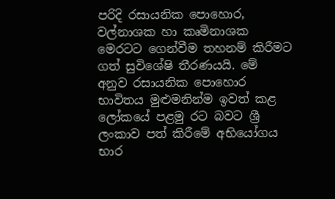පරිදි රසායනික පොහොර, වල්නාශක හා කෘමිනාශක මෙරටට ගෙන්වීම තහනම් කිරීමට ගත් සුවිශේෂි තීරණයයි. මේ අනුව රසායනික පොහොර භාවිතය මුළුමනින්ම ඉවත් කළ ලෝකයේ පළමු රට බවට ශ්‍රී ලංකාව පත් කිරීමේ අභියෝගය භාර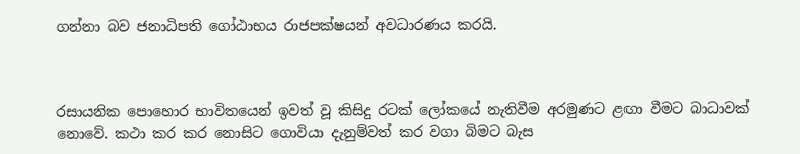ගන්නා බව ජනාධිපති ගෝඨාභය රාජපක්ෂයන් අවධාරණය කරයි.



රසායනික පොහොර භාවිතයෙන් ඉවත් වූ කිසිදු රටක් ලෝකයේ නැතිවීම අරමුණට ළඟා වීමට බාධාවක් නොවේ. කථා කර කර නොසිට ගොවියා දැනුම්වත් කර වගා බිමට බැස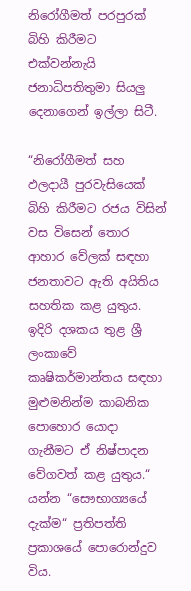නිරෝගීමත් පරපුරක් බිහි කිරීමට එක්වන්නැයි ජනාධිපතිතුමා සියලු දෙනාගෙන් ඉල්ලා සිටී.

“නිරෝගීමත් සහ ඵලදායී පුරවැසියෙක් බිහි කිරීමට රජය විසින් වස විසෙන් තොර ආහාර වේලක් සඳහා ජනතාවට ඇති අයිතිය සහතික කළ යුතුය. ඉදිරි දශකය තුළ ශ්‍රී ලංකාවේ කෘෂිකර්මාන්තය සඳහා මුළුමනින්ම කාබනික පොහොර යොදා ගැනීමට ඒ නිෂ්පාදන වේගවත් කළ යුතුය.“ යන්න “සෞභාග්‍යයේ දැක්ම“ ප්‍රතිපත්ති ප්‍රකාශයේ පොරොන්දුව විය.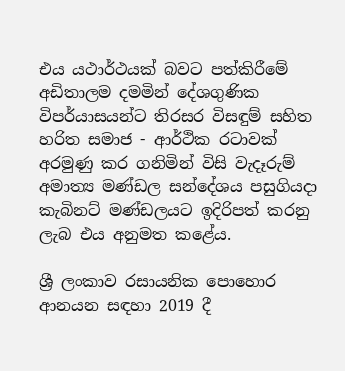එය යථාර්ථයක් බවට පත්කිරීමේ අඩිතාලම දමමින් දේශගුණික විපර්යාසයන්ට තිරසර විසඳුම් සහිත හරිත සමාජ - ආර්ථික රටාවක් අරමුණු කර ගනිමින් විසි වැදෑරුම් අමාත්‍ය මණ්ඩල සන්දේශය පසුගියදා කැබිනට් මණ්ඩලයට ඉදිරිපත් කරනු ලැබ එය අනුමත කළේය.

ශ්‍රී ලංකාව රසායනික පොහොර ආනයන සඳහා 2019 දී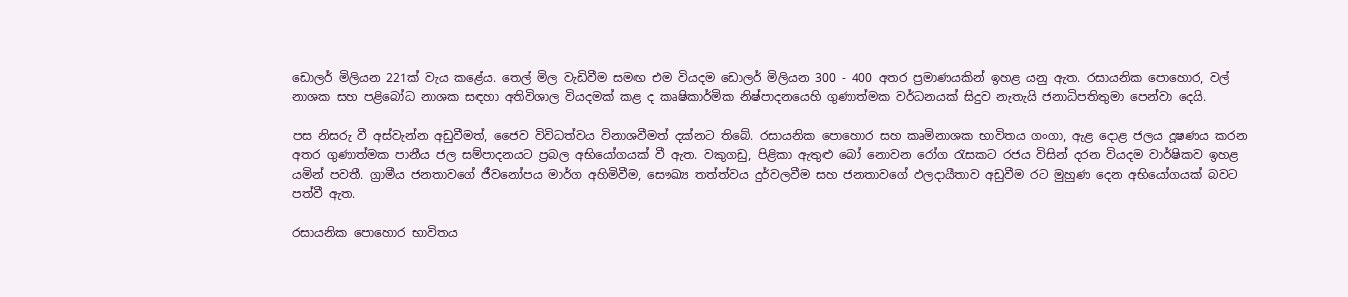ඩොලර් මිලියන 221ක් වැය කළේය. තෙල් මිල වැඩිවීම සමඟ එම වියදම ඩොලර් මිලියන 300 - 400 අතර ප්‍රමාණයකින් ඉහළ යනු ඇත. රසායනික පොහොර, වල් නාශක සහ පළිබෝධ නාශක සඳහා අතිවිශාල වියදමක් කළ ද කෘෂිකාර්මික නිෂ්පාදනයෙහි ගුණාත්මක වර්ධනයක් සිදුව නැතැයි ජනාධිපතිතුමා පෙන්වා දෙයි.

පස නිසරු වී අස්වැන්න අඩුවීමත්, ජෛව විවිධත්වය විනාශවීමත් දක්නට තිබේ. රසායනික පොහොර සහ කෘමිනාශක භාවිතය ගංගා, ඇළ දොළ ජලය දූෂණය කරන අතර ගුණාත්මක පානීය ජල සම්පාදනයට ප්‍රබල අභියෝගයක් වී ඇත. වකුගඩු, පිළිකා ඇතුළු බෝ නොවන රෝග රැසකට රජය විසින් දරන වියදම වාර්ෂිකව ඉහළ යමින් පවතී. ග්‍රාමීය ජනතාවගේ ජීවනෝපය මාර්ග අහිමිවීම, සෞඛ්‍ය තත්ත්වය දුර්වලවීම සහ ජනතාවගේ ඵලදායීතාව අඩුවීම රට මුහුණ දෙන අභියෝගයක් බවට පත්වී ඇත.

රසායනික පොහොර භාවිතය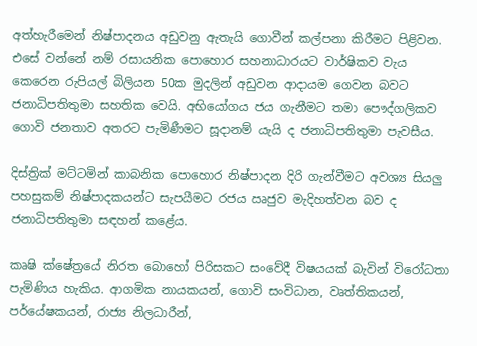අත්හැරීමෙන් නිෂ්පාදනය අඩුවනු ඇතැයි ගොවීන් කල්පනා කිරීමට පිළිවන. එසේ වන්නේ නම් රසායනික පොහොර සහනාධාරයට වාර්ෂිකව වැය කෙරෙන රුපියල් බිලියන 50ක මුදලින් අඩුවන ආදායම ගෙවන බවට ජනාධිපතිතුමා සහතික වෙයි. අභියෝගය ජය ගැනීමට තමා පෞද්ගලිකව ගොවි ජනතාව අතරට පැමිණීමට සූදානම් යැයි ද ජනාධිපතිතුමා පැවසීය.

දිස්ත්‍රික් මට්ටමින් කාබනික පොහොර නිෂ්පාදන දිරි ගැන්වීමට අවශ්‍ය සියලු පහසුකම් නිෂ්පාදකයන්ට සැපයීමට රජය ඍජුව මැදිහත්වන බව ද ජනාධිපතිතුමා සඳහන් කළේය.

කෘෂි ක්ෂේත්‍රයේ නිරත බොහෝ පිරිසකට සංවේදී විෂයයක් බැවින් විරෝධතා පැමිණිය හැකිය. ආගමික නායකයන්, ගොවි සංවිධාන, වෘත්තිකයන්, පර්යේෂකයන්, රාජ්‍ය නිලධාරීන්,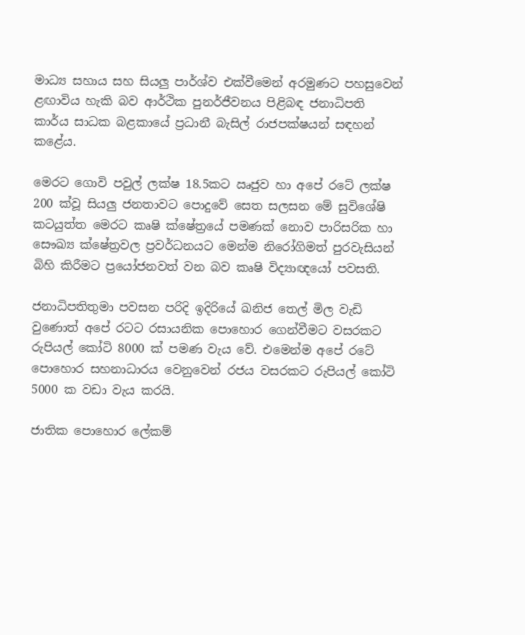මාධ්‍ය සහාය සහ සියලු පාර්ශ්ව එක්වීමෙන් අරමුණට පහසුවෙන් ළඟාවිය හැකි බව ආර්ථික පුනර්ජීවනය පිළිබඳ ජනාධිපති කාර්ය සාධක බළකායේ ප්‍රධානී බැසිල් රාජපක්ෂයන් සඳහන් කළේය.

මෙරට ගොවි පවුල් ලක්ෂ 18.5කට ඍජුව හා අපේ රටේ ලක්ෂ 200 ක්වූ සියලු ජනතාවට පොදුවේ සෙත සලසන මේ සුවිශේෂි කටයුත්ත මෙරට කෘෂි ක්ෂේත්‍රයේ පමණක් නොව පාරිසරික හා සෞඛ්‍ය ක්ෂේත්‍රවල ප්‍රවර්ධනයට මෙන්ම නිරෝගිමත් පුරවැසියන් බිහි කිරීමට ප්‍රයෝජනවත් වන බව කෘෂි විද්‍යාඥයෝ පවසති.

ජනාධිපතිතුමා පවසන පරිදි ඉදිරියේ ඛනිජ තෙල් මිල වැඩි වුණොත් අපේ රටට රසායනික පොහොර ගෙන්වීමට වසරකට රුපියල් කෝටි 8000 ක් පමණ වැය වේ. එමෙන්ම අපේ රටේ පොහොර සහනාධාරය වෙනුවෙන් රජය වසරකට රුපියල් කෝටි 5000 ක වඩා වැය කරයි.

ජාතික පොහොර ලේකම්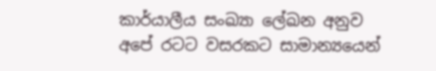කාර්යාලීය සංඛ්‍යා ලේඛන අනුව අපේ රටට වසරකට සාමාන්‍යයෙන්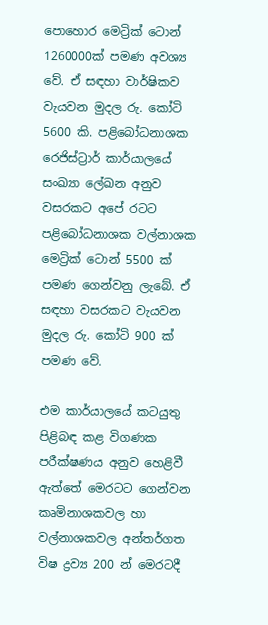පොහොර මෙට්‍රික් ටොන් 1260000ක් පමණ අවශ්‍ය වේ. ඒ සඳහා වාර්ෂිකව වැයවන මුදල රු. කෝටි 5600 කි. පළිබෝධනාශක රෙජිස්ට්‍රාර් කාර්යාලයේ සංඛ්‍යා ලේඛන අනුව වසරකට අපේ රටට පළිබෝධනාශක වල්නාශක මෙට්‍රික් ටොන් 5500 ක් පමණ ගෙන්වනු ලැබේ. ඒ සඳහා වසරකට වැයවන මුදල රු. කෝටි 900 ක් පමණ වේ.

එම කාර්යාලයේ කටයුතු පිළිබඳ කළ විගණක පරීක්ෂණය අනුව හෙළිවී ඇත්තේ මෙරටට ගෙන්වන කෘමිනාශකවල හා වල්නාශකවල අන්තර්ගත විෂ ද්‍රව්‍ය 200 න් මෙරටදී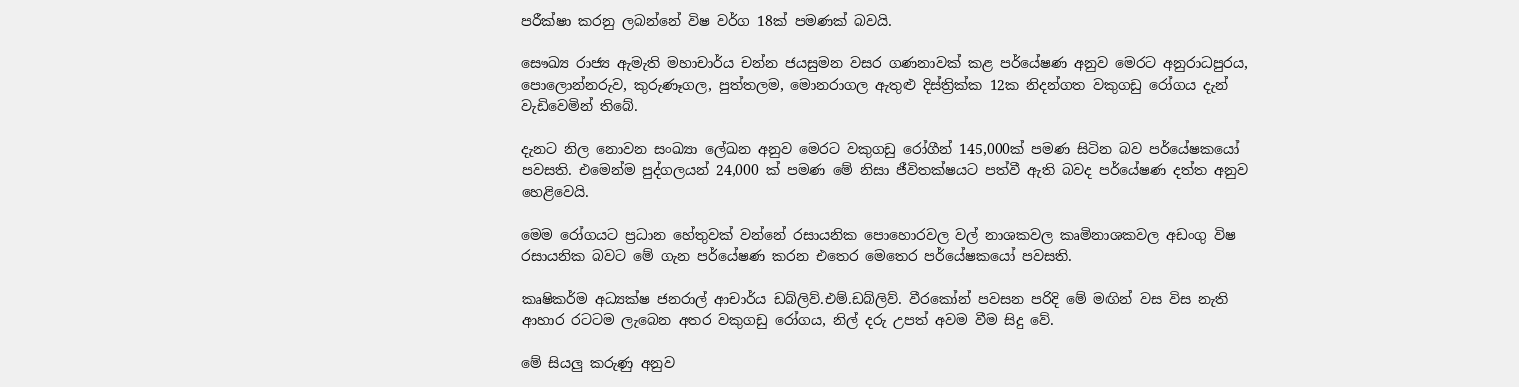පරීක්ෂා කරනු ලබන්නේ විෂ වර්ග 18ක් පමණක් බවයි.

සෞඛ්‍ය රාජ්‍ය ඇමැති මහාචාර්ය චන්න ජයසුමන වසර ගණනාවක් කළ පර්යේෂණ අනුව මෙරට අනුරාධපුරය, පොලොන්නරුව, කුරුණෑගල, පුත්තලම, මොනරාගල ඇතුළු දිස්ත්‍රික්ක 12ක නිදන්ගත වකුගඩු රෝගය දැන් වැඩිවෙමින් තිබේ.

දැනට නිල නොවන සංඛ්‍යා ලේඛන අනුව මෙරට වකුගඩු රෝගීන් 145,000ක් පමණ සිටින බව පර්යේෂකයෝ පවසති. එමෙන්ම පුද්ගලයන් 24,000 ක් පමණ මේ නිසා ජීවිතක්ෂයට පත්වී ඇති බවද පර්යේෂණ දත්ත අනුව හෙළිවෙයි.

මෙම රෝගයට ප්‍රධාන හේතුවක් වන්නේ රසායනික පොහොරවල වල් නාශකවල කෘමිනාශකවල අඩංගු විෂ රසායනික බවට මේ ගැන පර්යේෂණ කරන එතෙර මෙතෙර පර්යේෂකයෝ පවසති.

කෘෂිකර්ම අධ්‍යක්ෂ ජනරාල් ආචාර්ය ඩබ්ලිව්.එම්.ඩබ්ලිව්. වීරකෝන් පවසන පරිදි මේ මඟින් වස විස නැති ආහාර රටටම ලැබෙන අතර වකුගඩු රෝගය, නිල් දරු උපත් අවම වීම සිදු වේ.

මේ සියලු කරුණු අනුව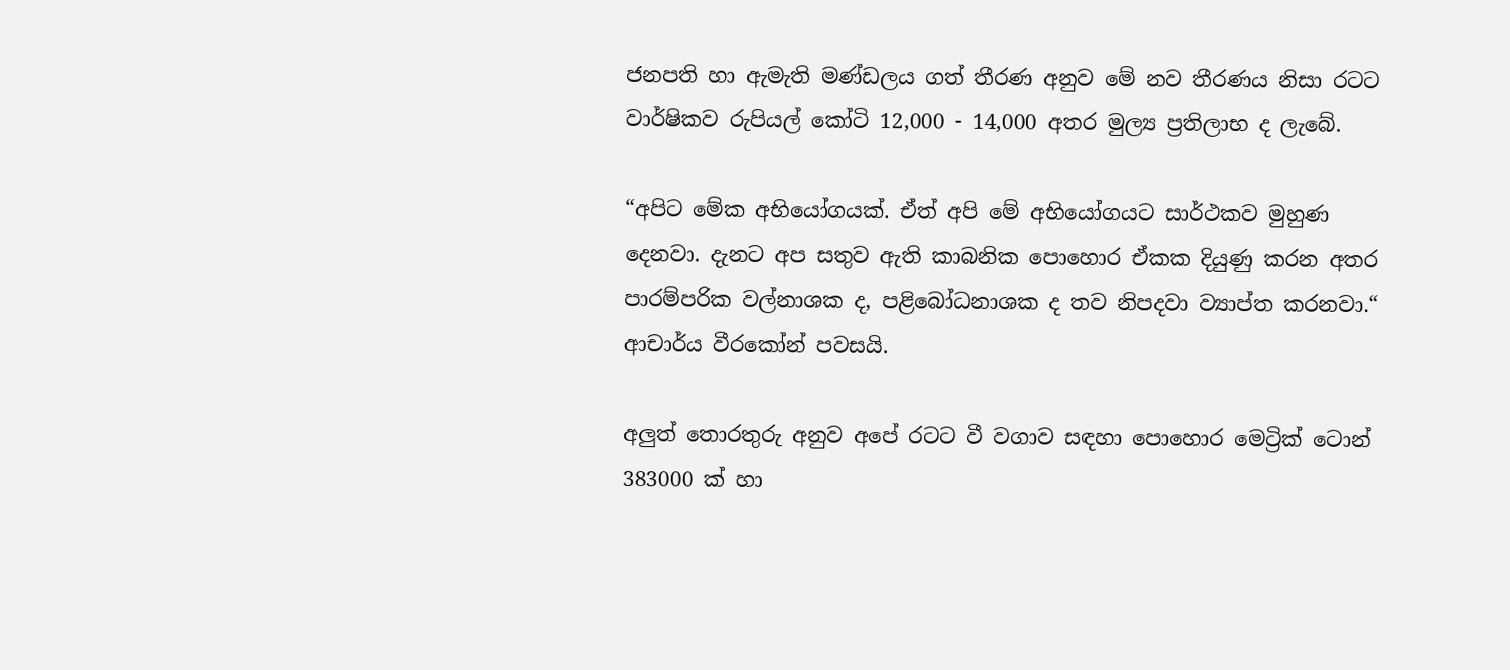ජනපති හා ඇමැති මණ්ඩලය ගත් තීරණ අනුව මේ නව තීරණය නිසා රටට වාර්ෂිකව රුපියල් කෝටි 12,000 - 14,000 අතර මුල්‍ය ප්‍රතිලාභ ද ලැබේ.

“අපිට මේක අභියෝගයක්. ඒත් අපි මේ අභියෝගයට සාර්ථකව මුහුණ දෙනවා. දැනට අප සතුව ඇති කාබනික පොහොර ඒකක දියුණු කරන අතර පාරම්පරික වල්නාශක ද, පළිබෝධනාශක ද තව නිපදවා ව්‍යාප්ත කරනවා.“ ආචාර්ය වීරකෝන් පවසයි.

අලුත් තොරතුරු අනුව අපේ රටට වී වගාව සඳහා පොහොර මෙට්‍රික් ටොන් 383000 ක් හා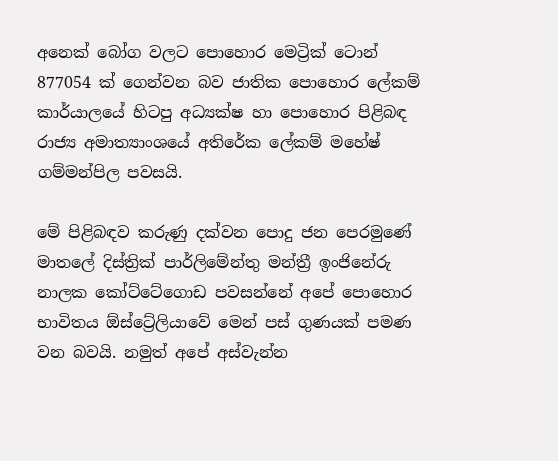අනෙක් බෝග වලට පොහොර මෙට්‍රික් ටොන් 877054 ක් ගෙන්වන බව ජාතික පොහොර ලේකම් කාර්යාලයේ හිටපු අධ්‍යක්ෂ හා පොහොර පිළිබඳ රාජ්‍ය අමාත්‍යාංශයේ අතිරේක ලේකම් මහේෂ් ගම්මන්පිල පවසයි.

මේ පිළිබඳව කරුණු දක්වන පොදු ජන පෙරමුණේ මාතලේ දිස්ත්‍රික් පාර්ලිමේන්තු මන්ත්‍රී ඉංජිනේරු නාලක කෝට්ටේගොඩ පවසන්නේ අපේ පොහොර භාවිතය ඕස්ට්‍රේලියාවේ මෙන් පස් ගුණයක් පමණ වන බවයි. නමුත් අපේ අස්වැන්න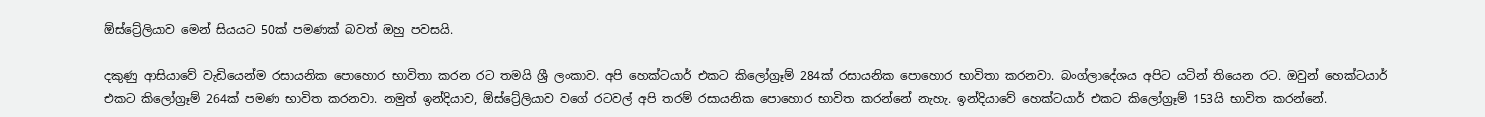ඕස්ට්‍රේලියාව මෙන් සියයට 50ක් පමණක් බවත් ඔහු පවසයි.

දකුණු ආසියාවේ වැඩියෙන්ම රසායනික පොහොර භාවිතා කරන රට තමයි ශ්‍රී ලංකාව. අපි හෙක්ටයාර් එකට කිලෝග්‍රෑම් 284ක් රසායනික පොහොර භාවිතා කරනවා. බංග්ලාදේශය අපිට යටින් තියෙන රට. ඔවුන් හෙක්ටයාර් එකට කිලෝග්‍රෑම් 264ක් පමණ භාවිත කරනවා. නමුත් ඉන්දියාව, ඕස්ට්‍රේලියාව වගේ රටවල් අපි තරම් රසායනික පොහොර භාවිත කරන්නේ නැහැ. ඉන්දියාවේ හෙක්ටයාර් එකට කිලෝග්‍රෑම් 153යි භාවිත කරන්නේ.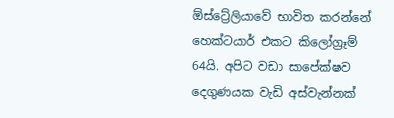ඕස්ට්‍රේලියාවේ භාවිත කරන්නේ හෙක්ටයාර් එකට කිලෝග්‍රෑම් 64යි. අපිට වඩා සාපේක්ෂව දෙගුණයක වැඩි අස්වැන්නක්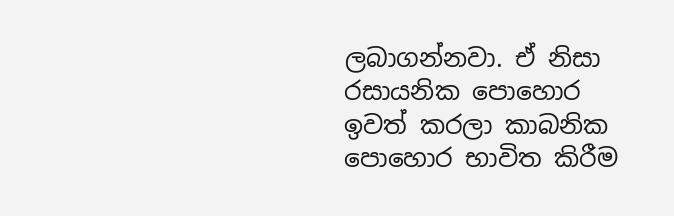ලබාගන්නවා. ඒ නිසා රසායනික පොහොර ඉවත් කරලා කාබනික පොහොර භාවිත කිරීම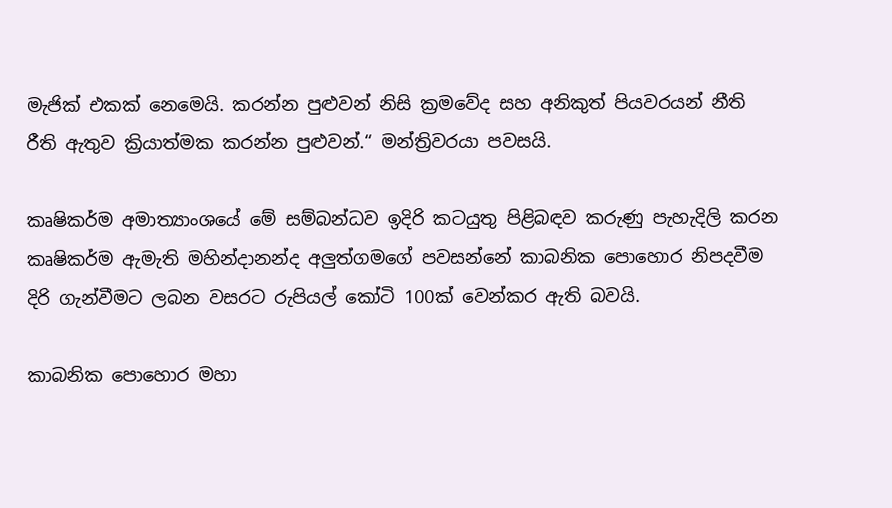මැජික් එකක් නෙමෙයි. කරන්න පුළුවන් නිසි ක්‍රමවේද සහ අනිකුත් පියවරයන් නීති රීති ඇතුව ක්‍රියාත්මක කරන්න පුළුවන්.“ මන්ත්‍රිවරයා පවසයි.

කෘෂිකර්ම අමාත්‍යාංශයේ මේ සම්බන්ධව ඉදිරි කටයුතු පිළිබඳව කරුණු පැහැදිලි කරන කෘෂිකර්ම ඇමැති මහින්දානන්ද අලුත්ගමගේ පවසන්නේ කාබනික පොහොර නිපදවීම දිරි ගැන්වීමට ලබන වසරට රුපියල් කෝටි 100ක් වෙන්කර ඇති බවයි.

කාබනික පොහොර මහා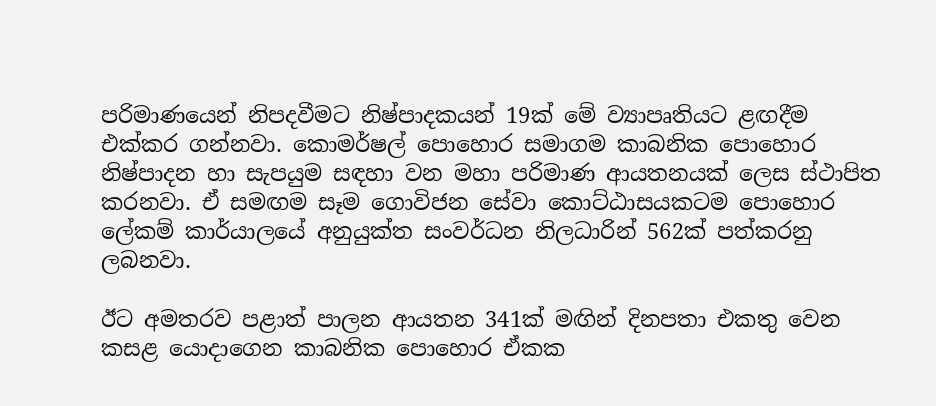පරිමාණයෙන් නිපදවීමට නිෂ්පාදකයන් 19ක් මේ ව්‍යාපෘතියට ළඟදීම එක්කර ගන්නවා. කොමර්ෂල් පොහොර සමාගම කාබනික පොහොර නිෂ්පාදන හා සැපයුම සඳහා වන මහා පරිමාණ ආයතනයක් ලෙස ස්ථාපිත කරනවා. ඒ සමඟම සෑම ගොවිජන සේවා කොට්ඨාසයකටම පොහොර ලේකම් කාර්යාලයේ අනුයුක්ත සංවර්ධන නිලධාරින් 562ක් පත්කරනු ලබනවා.

ඊට අමතරව පළාත් පාලන ආයතන 341ක් මඟින් දිනපතා එකතු වෙන කසළ යොදාගෙන කාබනික පොහොර ඒකක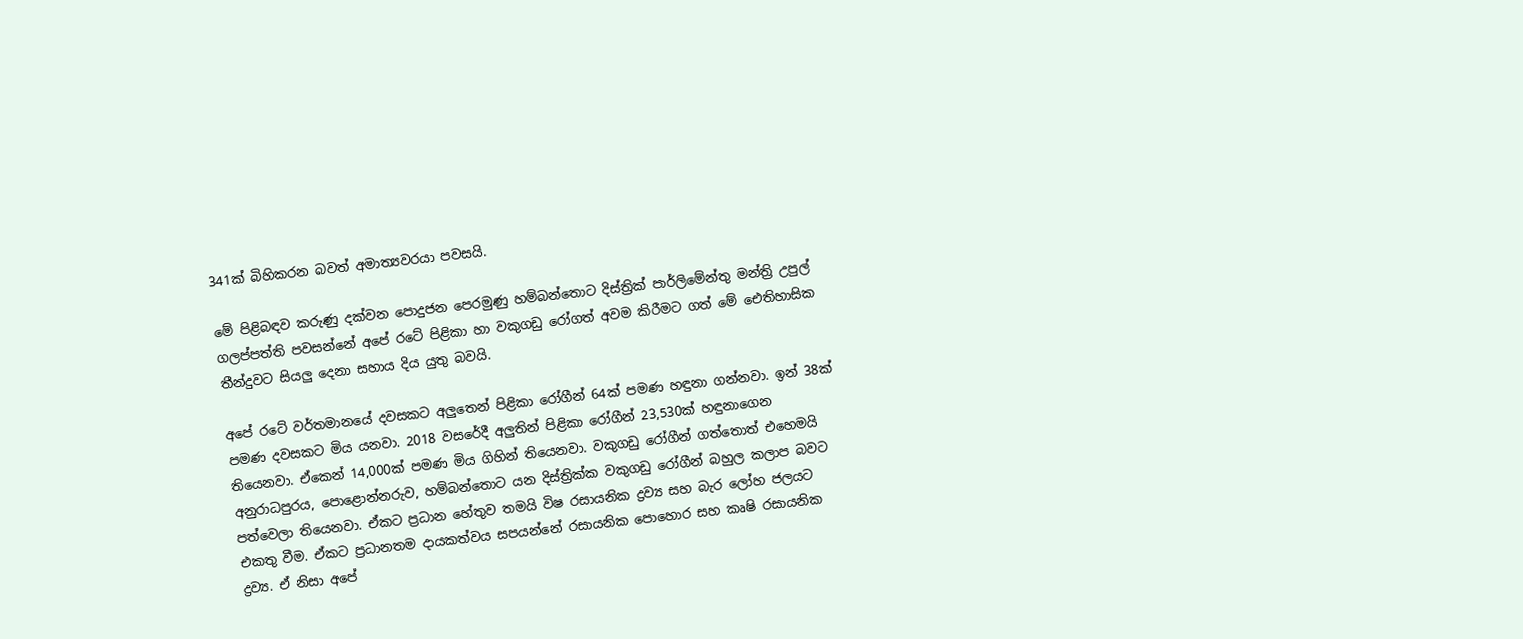341ක් බිහිකරන බවත් අමාත්‍යවරයා පවසයි.

මේ පිළිබඳව කරුණු දක්වන පොදුජන පෙරමුණු හම්බන්තොට දිස්ත්‍රික් පාර්ලිමේන්තු මන්ත්‍රි උපුල් ගලප්පත්ති පවසන්නේ අපේ රටේ පිළිකා හා වකුගඩු රෝගත් අවම කිරීමට ගත් මේ ඓතිහාසික තීන්දුවට සියලු දෙනා සහාය දිය යුතු බවයි.

අපේ රටේ වර්තමානයේ දවසකට අලුතෙන් පිළිකා රෝගීන් 64ක් පමණ හඳුනා ගන්නවා. ඉන් 38ක් පමණ දවසකට මිය යනවා. 2018 වසරේදී අලුතින් පිළිකා රෝගීන් 23,530ක් හඳුනාගෙන තියෙනවා. ඒකෙන් 14,000ක් පමණ මිය ගිහින් තියෙනවා. වකුගඩු රෝගීන් ගත්තොත් එහෙමයි අනුරාධපුරය, පොළොන්නරුව, හම්බන්තොට යන දිස්ත්‍රික්ක වකුගඩු රෝගීන් බහුල කලාප බවට පත්වෙලා තියෙනවා. ඒකට ප්‍රධාන හේතුව තමයි විෂ රසායනික ද්‍රව්‍ය සහ බැර ලෝහ ජලයට එකතු වීම. ඒකට ප්‍රධානතම දායකත්වය සපයන්නේ රසායනික පොහොර සහ කෘෂි රසායනික ද්‍රව්‍ය. ඒ නිසා අපේ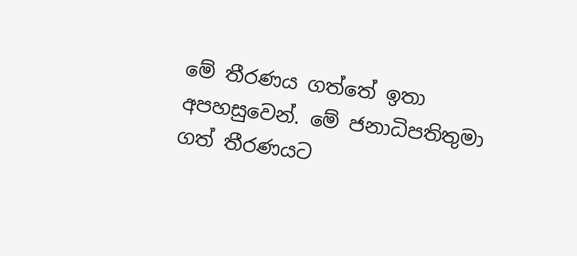මේ තීරණය ගත්තේ ඉතා අපහසුවෙන්. මේ ජනාධිපතිතුමා ගත් තීරණයට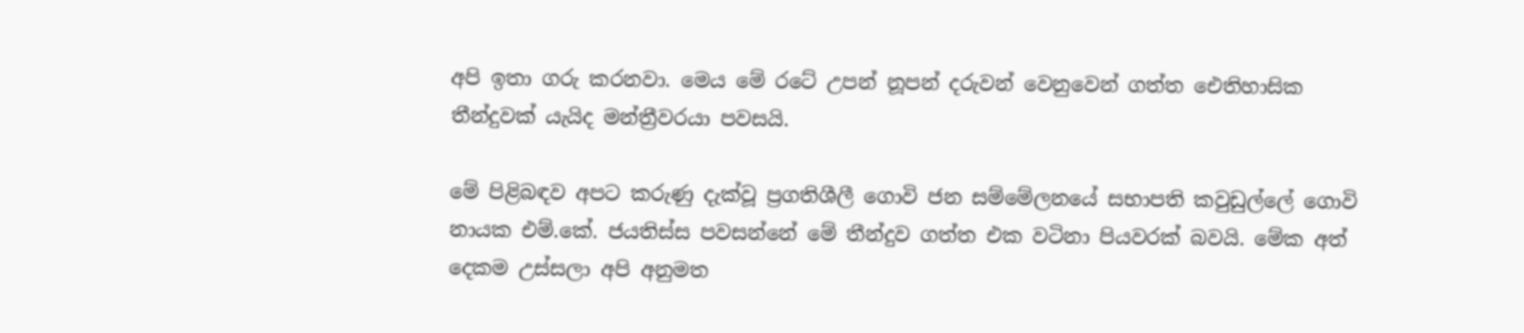අපි ඉතා ගරු කරනවා. මෙය මේ රටේ උපන් නූපන් දරුවන් වෙනුවෙන් ගත්ත ඓතිහාසික තීන්දුවක් යැයිද මන්ත්‍රීවරයා පවසයි.

මේ පිළිබඳව අපට කරුණු දැක්වූ ප්‍රගතිශීලී ගොවි ජන සම්මේලනයේ සභාපති කවුඩුල්ලේ ගොවි නායක එම්.කේ. ජයතිස්ස පවසන්නේ මේ තීන්දුව ගත්ත එක වටිනා පියවරක් බවයි. මේක අත් දෙකම උස්සලා අපි අනුමත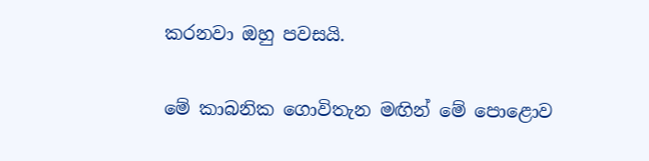කරනවා ඔහු පවසයි.

මේ කාබනික ගොවිතැන මඟින් මේ පොළොව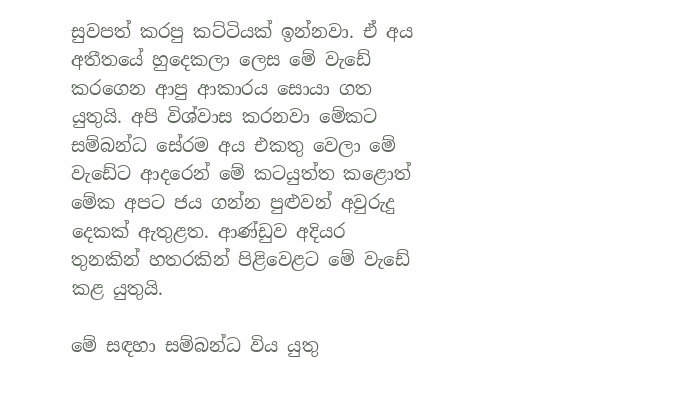සුවපත් කරපු කට්ටියක් ඉන්නවා. ඒ අය අතීතයේ හුදෙකලා ලෙස මේ වැඩේ කරගෙන ආපු ආකාරය සොයා ගත යුතුයි. අපි විශ්වාස කරනවා මේකට සම්බන්ධ සේරම අය එකතු වෙලා මේ වැඩේට ආදරෙන් මේ කටයුත්ත කළොත් මේක අපට ජය ගන්න පුළුවන් අවුරුදු දෙකක් ඇතුළත. ආණ්ඩුව අදියර තුනකින් හතරකින් පිළිවෙළට මේ වැඩේ කළ යුතුයි.

මේ සඳහා සම්බන්ධ විය යුතු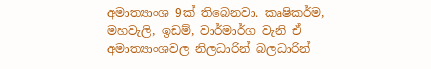අමාත්‍යාංශ 9ක් තිබෙනවා. කෘෂිකර්ම, මහවැලි, ඉඩම්, වාර්මාර්ග වැනි ඒ අමාත්‍යාංශවල නිලධාරින් බලධාරින්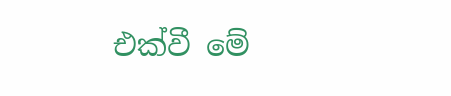එක්වී මේ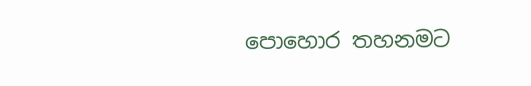පොහොර තහනමට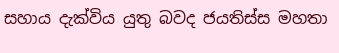සහාය දැක්විය යුතු බවද ජයතිස්ස මහතා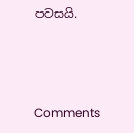පවසයි.



Comments